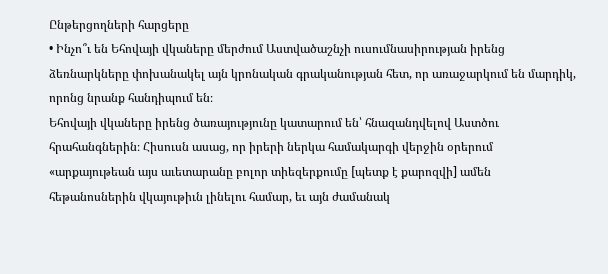Ընթերցողների հարցերը
• Ինչո՞ւ են Եհովայի վկաները մերժում Աստվածաշնչի ուսումնասիրության իրենց ձեռնարկները փոխանակել այն կրոնական գրականության հետ, որ առաջարկում են մարդիկ, որոնց նրանք հանդիպում են։
Եհովայի վկաները իրենց ծառայությունը կատարում են՝ հնազանդվելով Աստծու հրահանգներին։ Հիսուսն ասաց, որ իրերի ներկա համակարգի վերջին օրերում «արքայութեան այս աւետարանը բոլոր տիեզերքումը [պետք է քարոզվի] ամեն հեթանոսներին վկայութիւն լինելու համար, եւ այն ժամանակ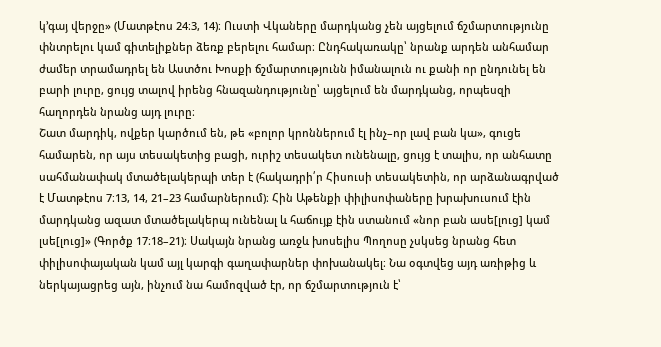կ’գայ վերջը» (Մատթէոս 24։3, 14)։ Ուստի Վկաները մարդկանց չեն այցելում ճշմարտությունը փնտրելու կամ գիտելիքներ ձեռք բերելու համար։ Ընդհակառակը՝ նրանք արդեն անհամար ժամեր տրամադրել են Աստծու Խոսքի ճշմարտությունն իմանալուն ու քանի որ ընդունել են բարի լուրը, ցույց տալով իրենց հնազանդությունը՝ այցելում են մարդկանց, որպեսզի հաղորդեն նրանց այդ լուրը։
Շատ մարդիկ, ովքեր կարծում են, թե «բոլոր կրոններում էլ ինչ–որ լավ բան կա», գուցե համարեն, որ այս տեսակետից բացի, ուրիշ տեսակետ ունենալը, ցույց է տալիս, որ անհատը սահմանափակ մտածելակերպի տեր է (հակադրի՛ր Հիսուսի տեսակետին, որ արձանագրված է Մատթէոս 7։13, 14, 21–23 համարներում)։ Հին Աթենքի փիլիսոփաները խրախուսում էին մարդկանց ազատ մտածելակերպ ունենալ և հաճույք էին ստանում «նոր բան ասե[լուց] կամ լսե[լուց]» (Գործք 17։18–21)։ Սակայն նրանց առջև խոսելիս Պողոսը չսկսեց նրանց հետ փիլիսոփայական կամ այլ կարգի գաղափարներ փոխանակել։ Նա օգտվեց այդ առիթից և ներկայացրեց այն, ինչում նա համոզված էր, որ ճշմարտություն է՝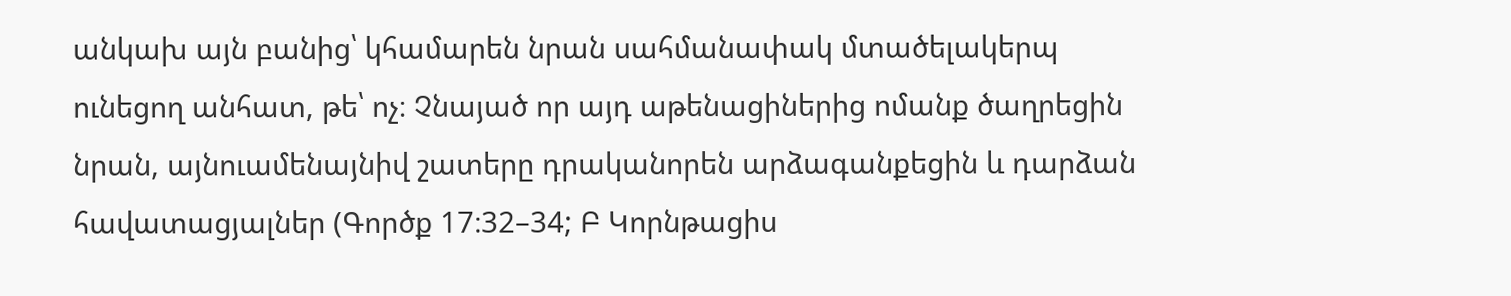անկախ այն բանից՝ կհամարեն նրան սահմանափակ մտածելակերպ ունեցող անհատ, թե՝ ոչ։ Չնայած որ այդ աթենացիներից ոմանք ծաղրեցին նրան, այնուամենայնիվ շատերը դրականորեն արձագանքեցին և դարձան հավատացյալներ (Գործք 17։32–34; Բ Կորնթացիս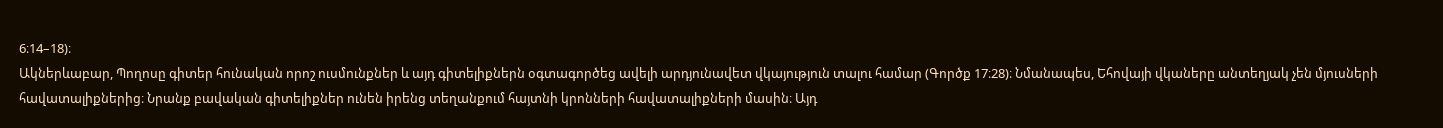6։14–18)։
Ակներևաբար, Պողոսը գիտեր հունական որոշ ուսմունքներ և այդ գիտելիքներն օգտագործեց ավելի արդյունավետ վկայություն տալու համար (Գործք 17։28)։ Նմանապես, Եհովայի վկաները անտեղյակ չեն մյուսների հավատալիքներից։ Նրանք բավական գիտելիքներ ունեն իրենց տեղանքում հայտնի կրոնների հավատալիքների մասին։ Այդ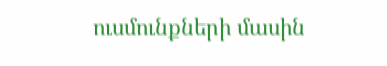ուսմունքների մասին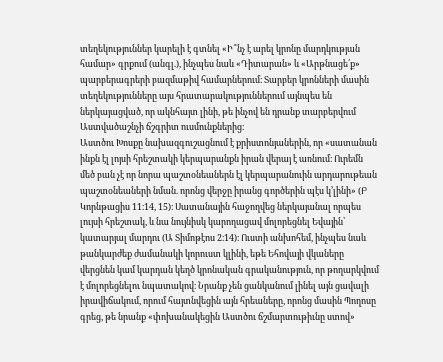տեղեկություններ կարելի է գտնել «Ի՞նչ է արել կրոնը մարդկության համար» գրքում (անգլ.), ինչպես նաև «Դիտարան» և «Արթնացե՛ք» պարբերագրերի բազմաթիվ համարներում։ Տարբեր կրոնների մասին տեղեկությունները այս հրատարակություններում այնպես են ներկայացված, որ ակնհայտ լինի, թե ինչով են դրանք տարբերվում Աստվածաշնչի ճշգրիտ ուսմունքներից։
Աստծու Խոսքը նախազգուշացնում է քրիստոնյաներին, որ «սատանան ինքն էլ լոյսի հրեշտակի կերպարանքն իրան վերայ է առնում։ Ուրեմն մեծ բան չէ որ նորա պաշտօնեաներն էլ կերպարանուին արդարութեան պաշտօնեաների նման. որոնց վերջը իրանց գործերին պէս կ’լինի» (Բ Կորնթացիս 11։14, 15)։ Սատանային հաջողվեց ներկայանալ որպես լույսի հրեշտակ, և նա նույնիսկ կարողացավ մոլորեցնել Եվային՝ կատարյալ մարդու (Ա Տիմոթէոս 2։14)։ Ուստի անխոհեմ, ինչպես նաև թանկարժեք ժամանակի կորուստ կլինի, եթե Եհովայի վկաները վերցնեն կամ կարդան կեղծ կրոնական գրականություն, որ թողարկվում է մոլորեցնելու նպատակով։ Նրանք չեն ցանկանում լինել այն ցավալի իրավիճակում, որում հայտնվեցին այն հրեաները, որոնց մասին Պողոսը գրեց, թե նրանք «փոխանակեցին Աստծու ճշմարտութիւնը ստով»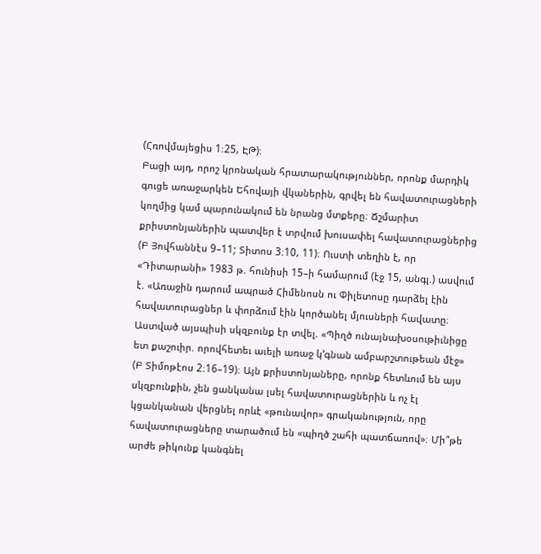(Հռովմայեցիս 1։25, ԷԹ)։
Բացի այդ, որոշ կրոնական հրատարակություններ, որոնք մարդիկ գուցե առաջարկեն Եհովայի վկաներին, գրվել են հավատուրացների կողմից կամ պարունակում են նրանց մտքերը։ Ճշմարիտ քրիստոնյաներին պատվեր է տրվում խուսափել հավատուրացներից (Բ Յովհաննէս 9–11; Տիտոս 3։10, 11)։ Ուստի տեղին է, որ «Դիտարանի» 1983 թ. հունիսի 15–ի համարում (էջ 15, անգլ.) ասվում է. «Առաջին դարում ապրած Հիմենոսն ու Փիլետոսը դարձել էին հավատուրացներ և փորձում էին կործանել մյուսների հավատը։ Աստված այսպիսի սկզբունք էր տվել. «Պիղծ ունայնախօսութիւնիցը ետ քաշուիր. որովհետեւ աւելի առաջ կ’գնան ամբարշտութեան մէջ» (Բ Տիմոթէոս 2։16–19)։ Այն քրիստոնյաները, որոնք հետևում են այս սկզբունքին, չեն ցանկանա լսել հավատուրացներին և ոչ էլ կցանկանան վերցնել որևէ «թունավոր» գրականություն, որը հավատուրացները տարածում են «պիղծ շահի պատճառով»։ Մի՞թե արժե թիկունք կանգնել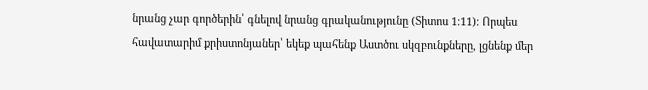նրանց չար գործերին՝ գնելով նրանց գրականությունը (Տիտոս 1։11)։ Որպես հավատարիմ քրիստոնյաներ՝ եկեք պահենք Աստծու սկզբունքները, լցնենք մեր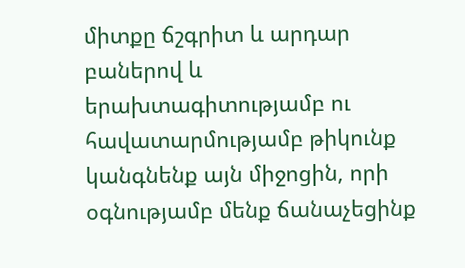միտքը ճշգրիտ և արդար բաներով և երախտագիտությամբ ու հավատարմությամբ թիկունք կանգնենք այն միջոցին, որի օգնությամբ մենք ճանաչեցինք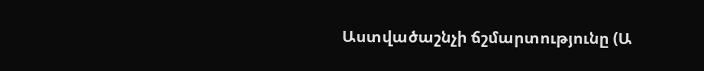Աստվածաշնչի ճշմարտությունը (Ա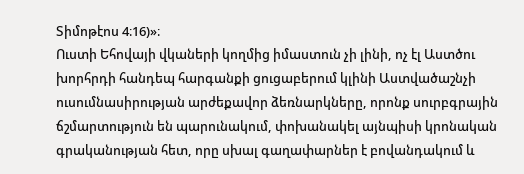Տիմոթէոս 4։16)»։
Ուստի Եհովայի վկաների կողմից իմաստուն չի լինի, ոչ էլ Աստծու խորհրդի հանդեպ հարգանքի ցուցաբերում կլինի Աստվածաշնչի ուսումնասիրության արժեքավոր ձեռնարկները, որոնք սուրբգրային ճշմարտություն են պարունակում, փոխանակել այնպիսի կրոնական գրականության հետ, որը սխալ գաղափարներ է բովանդակում և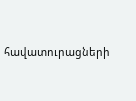հավատուրացների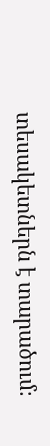տեսակետներն է տարածում։